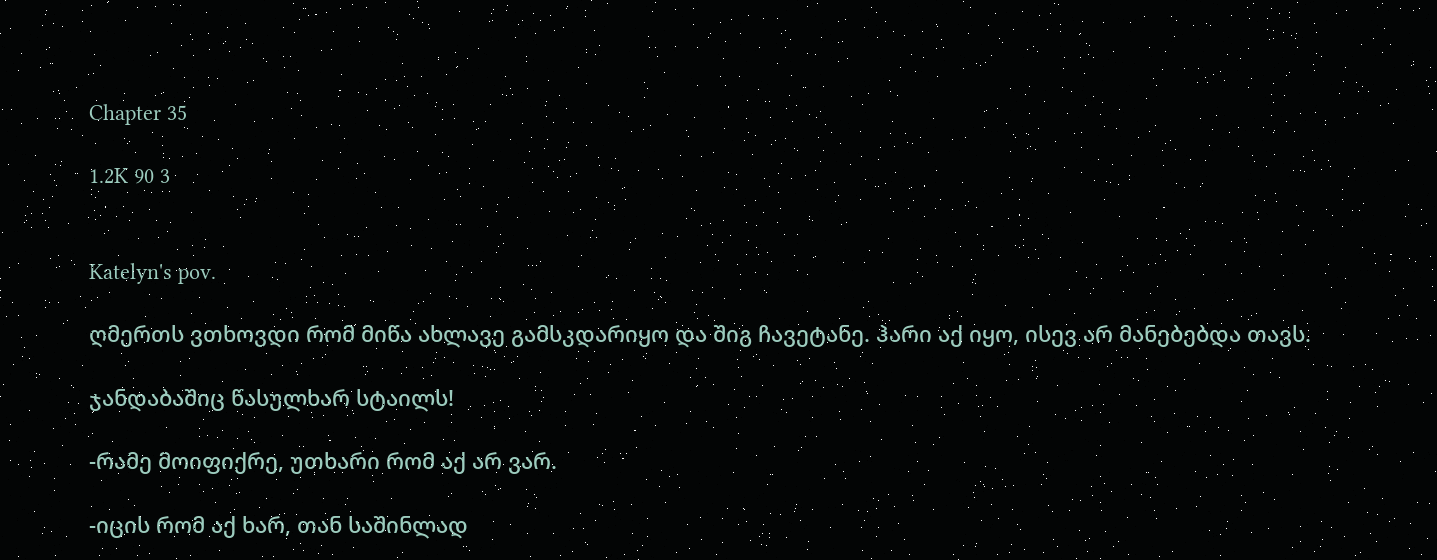Chapter 35

1.2K 90 3


Katelyn's pov.

ღმერთს ვთხოვდი რომ მიწა ახლავე გამსკდარიყო და შიგ ჩავეტანე. ჰარი აქ იყო, ისევ არ მანებებდა თავს.

ჯანდაბაშიც წასულხარ სტაილს!

-რამე მოიფიქრე, უთხარი რომ აქ არ ვარ.

-იცის რომ აქ ხარ, თან საშინლად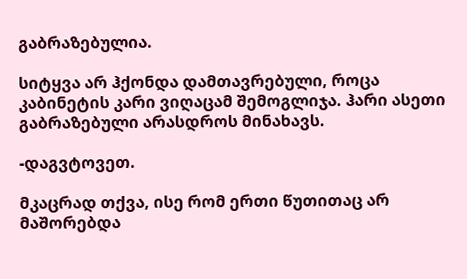გაბრაზებულია.

სიტყვა არ ჰქონდა დამთავრებული, როცა კაბინეტის კარი ვიღაცამ შემოგლიჯა. ჰარი ასეთი გაბრაზებული არასდროს მინახავს.

-დაგვტოვეთ.

მკაცრად თქვა, ისე რომ ერთი წუთითაც არ მაშორებდა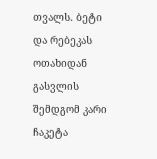თვალს. ბეტი და რებეკას ოთახიდან გასვლის შემდგომ კარი ჩაკეტა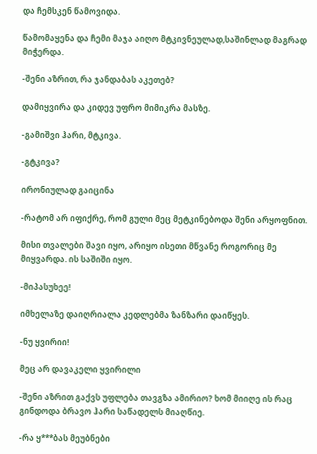და ჩემსკენ წამოვიდა.

წამომაყენა და ჩემი მაჯა აიღო მტკივნეულად,საშინლად მაგრად მიჭერდა.

-შენი აზრით, რა ჯანდაბას აკეთებ?

დამიყვირა და კიდევ უფრო მიმიკრა მასზე.

-გამიშვი ჰარი, მტკივა.

-გტკივა?

ირონიულად გაიცინა

-რატომ არ იფიქრე, რომ გული მეც მეტკინებოდა შენი არყოფნით.

მისი თვალები შავი იყო, არიყო ისეთი მწვანე როგორიც მე მიყვარდა. ის საშიში იყო.

-მიპასუხეე!

იმხელაზე დაიღრიალა კედლებმა ზანზარი დაიწყეს.

-ნუ ყვირიი!

მეც არ დავაკელი ყვირილი

-შენი აზრით გაქვს უფლება თავგზა ამირიო? ხომ მიიღე ის რაც გინდოდა ბრავო ჰარი საწადელს მიაღწიე.

-რა ყ***ბას მეუბნები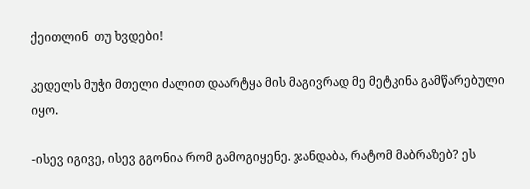ქეითლინ  თუ ხვდები!

კედელს მუჭი მთელი ძალით დაარტყა მის მაგივრად მე მეტკინა გამწარებული იყო.

-ისევ იგივე, ისევ გგონია რომ გამოგიყენე. ჯანდაბა, რატომ მაბრაზებ? ეს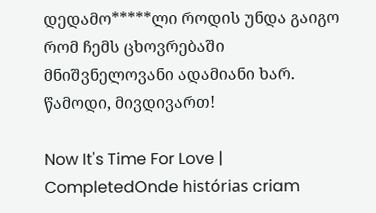დედამო*****ლი როდის უნდა გაიგო რომ ჩემს ცხოვრებაში მნიშვნელოვანი ადამიანი ხარ. წამოდი, მივდივართ!

Now It's Time For Love | CompletedOnde histórias criam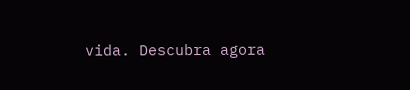vida. Descubra agora